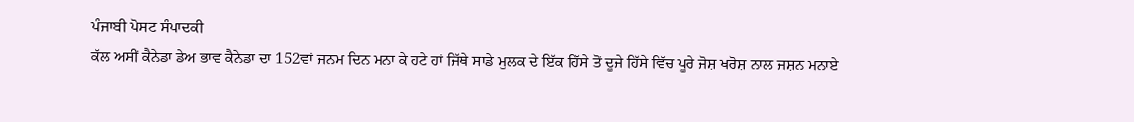ਪੰਜਾਬੀ ਪੋਸਟ ਸੰਪਾਦਕੀ
ਕੱਲ ਅਸੀਂ ਕੈਨੇਡਾ ਡੇਅ ਭਾਵ ਕੈਨੇਡਾ ਦਾ 152ਵਾਂ ਜਨਮ ਦਿਨ ਮਨਾ ਕੇ ਹਟੇ ਹਾਂ ਜਿੱਥੇ ਸਾਡੇ ਮੁਲਕ ਦੇ ਇੱਕ ਹਿੱਸੇ ਤੋਂ ਦੂਜੇ ਹਿੱਸੇ ਵਿੱਚ ਪੂਰੇ ਜੋਸ਼ ਖਰੋਸ਼ ਨਾਲ ਜਸ਼ਨ ਮਨਾਏ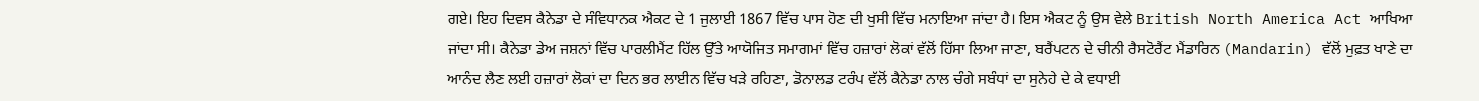ਗਏ। ਇਹ ਦਿਵਸ ਕੈਨੇਡਾ ਦੇ ਸੰਵਿਧਾਨਕ ਐਕਟ ਦੇ 1 ਜੁਲਾਈ 1867 ਵਿੱਚ ਪਾਸ ਹੋਣ ਦੀ ਖੁਸੀ ਵਿੱਚ ਮਨਾਇਆ ਜਾਂਦਾ ਹੈ। ਇਸ ਐਕਟ ਨੂੰ ਉਸ ਵੇਲੇ British North America Act ਆਖਿਆ ਜਾਂਦਾ ਸੀ। ਕੈਨੇਡਾ ਡੇਅ ਜਸ਼ਨਾਂ ਵਿੱਚ ਪਾਰਲੀਮੈਂਟ ਹਿੱਲ ਉੱਤੇ ਆਯੋਜਿਤ ਸਮਾਗਮਾਂ ਵਿੱਚ ਹਜ਼ਾਰਾਂ ਲੋਕਾਂ ਵੱਲੋਂ ਹਿੱਸਾ ਲਿਆ ਜਾਣਾ, ਬਰੈਂਪਟਨ ਦੇ ਚੀਨੀ ਰੈਸਟੋਰੈਂਟ ਮੈਂਡਾਰਿਨ (Mandarin) ਵੱਲੋਂ ਮੁਫ਼ਤ ਖਾਣੇ ਦਾ ਆਨੰਦ ਲੈਣ ਲਈ ਹਜ਼ਾਰਾਂ ਲੋਕਾਂ ਦਾ ਦਿਨ ਭਰ ਲਾਈਨ ਵਿੱਚ ਖੜੇ ਰਹਿਣਾ, ਡੋਨਾਲਡ ਟਰੰਪ ਵੱਲੋਂ ਕੈਨੇਡਾ ਨਾਲ ਚੰਗੇ ਸਬੰਧਾਂ ਦਾ ਸੁਨੇਹੇ ਦੇ ਕੇ ਵਧਾਈ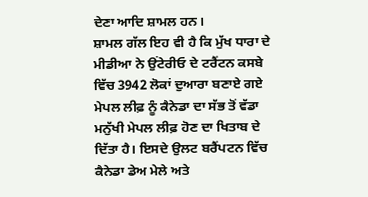ਦੇਣਾ ਆਦਿ ਸ਼ਾਮਲ ਹਨ।
ਸ਼ਾਮਲ ਗੱਲ ਇਹ ਵੀ ਹੈ ਕਿ ਮੁੱਖ ਧਾਰਾ ਦੇ ਮੀਡੀਆ ਨੇ ਉਂਟੇਰੀਓ ਦੇ ਟਰੈਂਟਨ ਕਸਬੇ ਵਿੱਚ 3942 ਲੋਕਾਂ ਦੁਆਰਾ ਬਣਾਏ ਗਏ ਮੇਪਲ ਲੀਫ਼ ਨੂੰ ਕੈਨੇਡਾ ਦਾ ਸੱਭ ਤੋਂ ਵੱਡਾ ਮਨੁੱਖੀ ਮੇਪਲ ਲੀਫ਼ ਹੋਣ ਦਾ ਖਿਤਾਬ ਦੇ ਦਿੱਤਾ ਹੈ। ਇਸਦੇ ਉਲਟ ਬਰੈਂਪਟਨ ਵਿੱਚ ਕੈਨੇਡਾ ਡੇਅ ਮੇਲੇ ਅਤੇ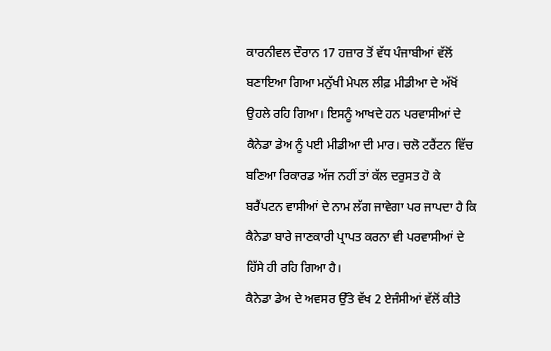ਕਾਰਨੀਵਲ ਦੌਰਾਨ 17 ਹਜ਼ਾਰ ਤੋਂ ਵੱਧ ਪੰਜਾਬੀਆਂ ਵੱਲੋਂ ਬਣਾਇਆ ਗਿਆ ਮਨੁੱਖੀ ਮੇਪਲ ਲੀਫ਼ ਮੀਡੀਆ ਦੇ ਅੱਖੋਂ ਉਹਲੇ ਰਹਿ ਗਿਆ। ਇਸਨੂੰ ਆਖਦੇ ਹਨ ਪਰਵਾਸੀਆਂ ਦੇ ਕੈਨੇਡਾ ਡੇਅ ਨੂੰ ਪਈ ਮੀਡੀਆ ਦੀ ਮਾਰ। ਚਲੋ ਟਰੈਂਟਨ ਵਿੱਚ ਬਣਿਆ ਰਿਕਾਰਡ ਅੱਜ ਨਹੀਂ ਤਾਂ ਕੱਲ ਦਰੁਸਤ ਹੋ ਕੇ ਬਰੈਂਪਟਨ ਵਾਸੀਆਂ ਦੇ ਨਾਮ ਲੱਗ ਜਾਵੇਗਾ ਪਰ ਜਾਪਦਾ ਹੈ ਕਿ ਕੈਨੇਡਾ ਬਾਰੇ ਜਾਣਕਾਰੀ ਪ੍ਰਾਪਤ ਕਰਨਾ ਵੀ ਪਰਵਾਸੀਆਂ ਦੇ ਹਿੱਸੇ ਹੀ ਰਹਿ ਗਿਆ ਹੈ।
ਕੈਨੇਡਾ ਡੇਅ ਦੇ ਅਵਸਰ ਉੱਤੇ ਵੱਖ 2 ਏਜੰਸੀਆਂ ਵੱਲੋਂ ਕੀਤੇ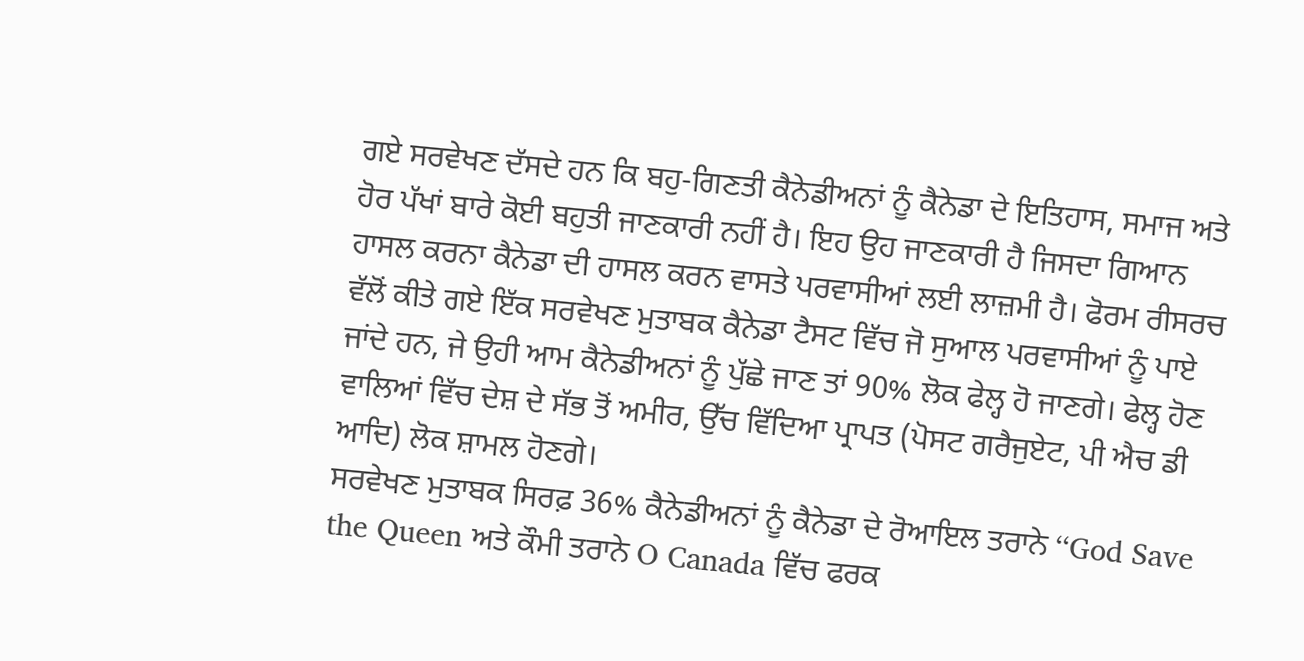ਗਏ ਸਰਵੇਖਣ ਦੱਸਦੇ ਹਨ ਕਿ ਬਹੁ-ਗਿਣਤੀ ਕੈਨੇਡੀਅਨਾਂ ਨੂੰ ਕੈਨੇਡਾ ਦੇ ਇਤਿਹਾਸ, ਸਮਾਜ ਅਤੇ ਹੋਰ ਪੱਖਾਂ ਬਾਰੇ ਕੋਈ ਬਹੁਤੀ ਜਾਣਕਾਰੀ ਨਹੀਂ ਹੈ। ਇਹ ਉਹ ਜਾਣਕਾਰੀ ਹੈ ਜਿਸਦਾ ਗਿਆਨ ਹਾਸਲ ਕਰਨਾ ਕੈਨੇਡਾ ਦੀ ਹਾਸਲ ਕਰਨ ਵਾਸਤੇ ਪਰਵਾਸੀਆਂ ਲਈ ਲਾਜ਼ਮੀ ਹੈ। ਫੋਰਮ ਰੀਸਰਚ ਵੱਲੋਂ ਕੀਤੇ ਗਏ ਇੱਕ ਸਰਵੇਖਣ ਮੁਤਾਬਕ ਕੈਨੇਡਾ ਟੈਸਟ ਵਿੱਚ ਜੋ ਸੁਆਲ ਪਰਵਾਸੀਆਂ ਨੂੰ ਪਾਏ ਜਾਂਦੇ ਹਨ, ਜੇ ਉਹੀ ਆਮ ਕੈਨੇਡੀਅਨਾਂ ਨੂੰ ਪੁੱਛੇ ਜਾਣ ਤਾਂ 90% ਲੋਕ ਫੇਲ੍ਹ ਹੋ ਜਾਣਗੇ। ਫੇਲ੍ਹ ਹੋਣ ਵਾਲਿਆਂ ਵਿੱਚ ਦੇਸ਼ ਦੇ ਸੱਭ ਤੋਂ ਅਮੀਰ, ਉੱਚ ਵਿੱਦਿਆ ਪ੍ਰਾਪਤ (ਪੋਸਟ ਗਰੈਜੁਏਟ, ਪੀ ਐਚ ਡੀ ਆਦਿ) ਲੋਕ ਸ਼ਾਮਲ ਹੋਣਗੇ।
ਸਰਵੇਖਣ ਮੁਤਾਬਕ ਸਿਰਫ਼ 36% ਕੈਨੇਡੀਅਨਾਂ ਨੂੰ ਕੈਨੇਡਾ ਦੇ ਰੋਆਇਲ ਤਰਾਨੇ ‘‘God Save the Queen ਅਤੇ ਕੌਮੀ ਤਰਾਨੇ O Canada ਵਿੱਚ ਫਰਕ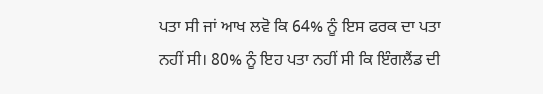ਪਤਾ ਸੀ ਜਾਂ ਆਖ ਲਵੋ ਕਿ 64% ਨੂੰ ਇਸ ਫਰਕ ਦਾ ਪਤਾ ਨਹੀਂ ਸੀ। 80% ਨੂੰ ਇਹ ਪਤਾ ਨਹੀਂ ਸੀ ਕਿ ਇੰਗਲੈਂਡ ਦੀ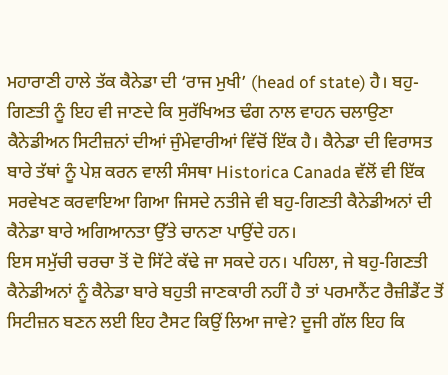ਮਹਾਰਾਣੀ ਹਾਲੇ ਤੱਕ ਕੈਨੇਡਾ ਦੀ ‘ਰਾਜ ਮੁਖੀ’ (head of state) ਹੈ। ਬਹੁ-ਗਿਣਤੀ ਨੂੰ ਇਹ ਵੀ ਜਾਣਦੇ ਕਿ ਸੁਰੱਖਿਅਤ ਢੰਗ ਨਾਲ ਵਾਹਨ ਚਲਾਉਣਾ ਕੈਨੇਡੀਅਨ ਸਿਟੀਜ਼ਨਾਂ ਦੀਆਂ ਜੁੰਮੇਵਾਰੀਆਂ ਵਿੱਚੋਂ ਇੱਕ ਹੈ। ਕੈਨੇਡਾ ਦੀ ਵਿਰਾਸਤ ਬਾਰੇ ਤੱਥਾਂ ਨੂੰ ਪੇਸ਼ ਕਰਨ ਵਾਲੀ ਸੰਸਥਾ Historica Canada ਵੱਲੋਂ ਵੀ ਇੱਕ ਸਰਵੇਖਣ ਕਰਵਾਇਆ ਗਿਆ ਜਿਸਦੇ ਨਤੀਜੇ ਵੀ ਬਹੁ-ਗਿਣਤੀ ਕੈਨੇਡੀਅਨਾਂ ਦੀ ਕੈਨੇਡਾ ਬਾਰੇ ਅਗਿਆਨਤਾ ਉੱਤੇ ਚਾਨਣਾ ਪਾਉਂਦੇ ਹਨ।
ਇਸ ਸਮੁੱਚੀ ਚਰਚਾ ਤੋਂ ਦੋ ਸਿੱਟੇ ਕੱਢੇ ਜਾ ਸਕਦੇ ਹਨ। ਪਹਿਲਾ, ਜੇ ਬਹੁ-ਗਿਣਤੀ ਕੈਨੇਡੀਅਨਾਂ ਨੂੰ ਕੈਨੇਡਾ ਬਾਰੇ ਬਹੁਤੀ ਜਾਣਕਾਰੀ ਨਹੀਂ ਹੈ ਤਾਂ ਪਰਮਾਨੈਂਟ ਰੈਜ਼ੀਡੈਂਟ ਤੋਂ ਸਿਟੀਜ਼ਨ ਬਣਨ ਲਈ ਇਹ ਟੈਸਟ ਕਿਉਂ ਲਿਆ ਜਾਵੇ? ਦੂਜੀ ਗੱਲ ਇਹ ਕਿ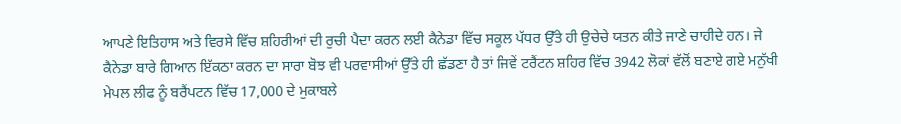ਆਪਣੇ ਇਤਿਹਾਸ ਅਤੇ ਵਿਰਸੇ ਵਿੱਚ ਸ਼ਹਿਰੀਆਂ ਦੀ ਰੁਚੀ ਪੈਦਾ ਕਰਨ ਲਈ ਕੈਨੇਡਾ ਵਿੱਚ ਸਕੂਲ ਪੱਧਰ ਉੱਤੇ ਹੀ ਉਚੇਚੇ ਯਤਨ ਕੀਤੇ ਜਾਣੇ ਚਾਹੀਦੇ ਹਨ। ਜੇ ਕੈਨੇਡਾ ਬਾਰੇ ਗਿਆਨ ਇੱਕਠਾ ਕਰਨ ਦਾ ਸਾਰਾ ਬੋਝ ਵੀ ਪਰਵਾਸੀਆਂ ਉੱਤੇ ਹੀ ਛੱਡਣਾ ਹੈ ਤਾਂ ਜਿਵੇਂ ਟਰੈਂਟਨ ਸ਼ਹਿਰ ਵਿੱਚ 3942 ਲੋਕਾਂ ਵੱਲੋਂ ਬਣਾਏ ਗਏ ਮਨੁੱਖੀ ਮੇਪਲ ਲੀਫ ਨੂੰ ਬਰੈਂਪਟਨ ਵਿੱਚ 17,000 ਦੇ ਮੁਕਾਬਲੇ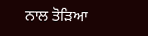ਨਾਲ ਤੋੜਿਆ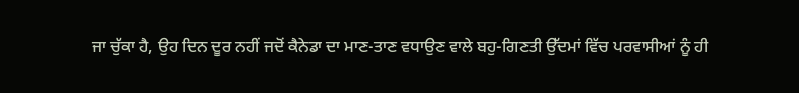ਜਾ ਚੁੱਕਾ ਹੈ, ਉਹ ਦਿਨ ਦੂਰ ਨਹੀਂ ਜਦੋਂ ਕੈਨੇਡਾ ਦਾ ਮਾਣ-ਤਾਣ ਵਧਾਉਣ ਵਾਲੇ ਬਹੁ-ਗਿਣਤੀ ਉੱਦਮਾਂ ਵਿੱਚ ਪਰਵਾਸੀਆਂ ਨੂੰ ਹੀ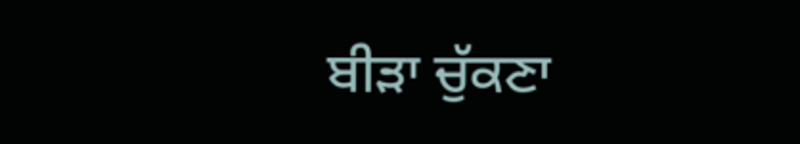ਬੀੜਾ ਚੁੱਕਣਾ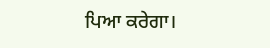ਪਿਆ ਕਰੇਗਾ।